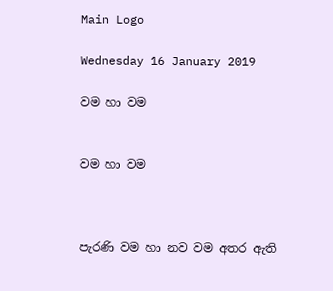Main Logo

Wednesday 16 January 2019

වම හා වම


වම හා වම



පැරණි වම හා නව වම අතර ඇති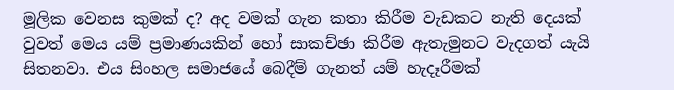මූලික වෙනස කුමක් ද? අද වමක් ගැන කතා කිරීම වැඩකට නැති දෙයක් වුවත් මෙය යම් ප්‍රමාණයකින් හෝ සාකච්ඡා කිරීම ඇතැමුනට වැදගත් යැයි සිතනවා. එය සිංහල සමාජයේ බෙදීම් ගැනත් යම් හැදෑරීමක්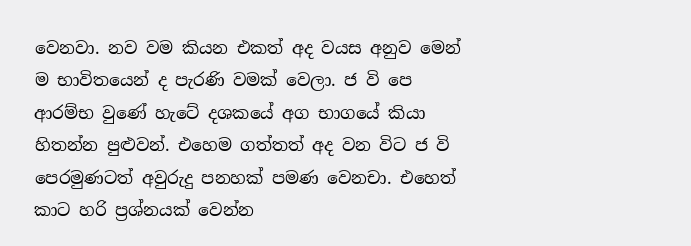වෙනවා. නව වම කියන එකත් අද වයස අනුව මෙන් ම භාවිතයෙන් ද පැරණි වමක් වෙලා. ජ වි පෙ ආරම්භ වුණේ හැටේ දශකයේ අග භාගයේ කියා හිතන්න පුළුවන්. එහෙම ගත්තත් අද වන විට ජ වි පෙරමුණටත් අවුරුදු පනහක් පමණ වෙනචා. එහෙත් කාට හරි ප්‍රශ්නයක් වෙන්න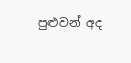පුළුවන් අද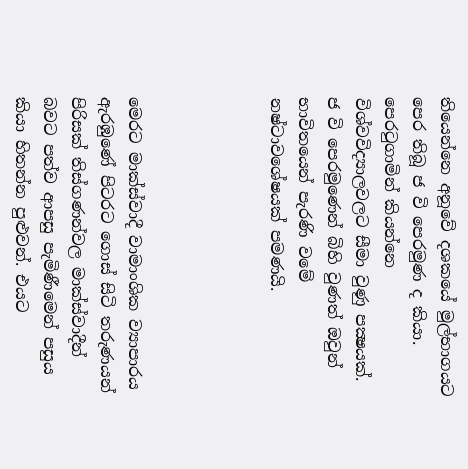තියෙන්නෙ අනූවේ දශකයේ මුල්භාගයට පෙර තිබූ ජ වි පෙරමුණ ද කියා. පෙරටුගාමින් කියන්නෙ විශ්වවිද්‍යාලවලට සීමා වුණු පක්‍ෂයක්. ජ වි පෙරමුණෙන් බිහි වුණත් ඔවුන් භාවිතයෙන් පැරණි වමේ නෂ්ටාවශේෂයක් පමණයි.




මෙරට මාක්ස්වාදී වාමාංශික ව්‍යාපාරය ඇරඹුණේ පිටරට ගොස් සිටි තරුණයන් පිරිසක් තිස්ගණන්වල මාක්ස්වාදීන් බවට පත්ව ආපසු පැමිණීමෙන් පසුය කියා හිතන්න පුළුවන්. එයට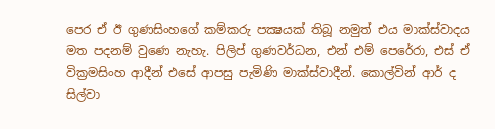පෙර ඒ ඊ ගුණසිංහගේ කම්කරු පක්‍ෂයක් තිබූ නමුත් එය මාක්ස්වාදය මත පදනම් වුණෙ නැහැ. පිලිප් ගුණවර්ධන, එන් එම් පෙරේරා, එස් ඒ වික්‍රමසිංහ ආදීන් එසේ ආපසු පැමිණි මාක්ස්වාදීන්. කොල්වින් ආර් ද සිල්වා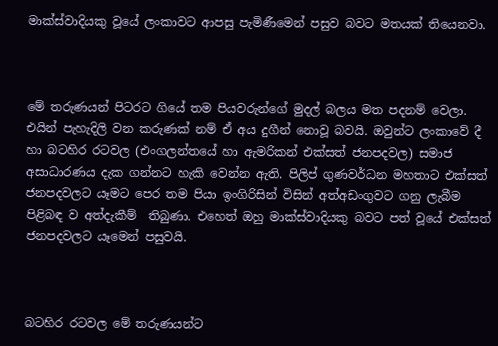මාක්ස්වාදියකු වූයේ ලංකාවට ආපසු පැමිණීමෙන් පසුව බවට මතයක් තියෙනවා.



මේ තරුණයන් පිටරට ගියේ තම පියවරුන්ගේ මුදල් බලය මත පදනම් වෙලා. එයින් පැහැදිලි වන කරුණක් නම් ඒ අය දුගීන් නොවූ බවයි. ඔවුන්ට ලංකාවේ දී හා බටහිර රටවල (එංගලන්තයේ හා ඇමරිකන් එක්සත් ජනපදවල) සමාජ අසාධාරණය දැක ගන්නට හැකි වෙන්න ඇති. පිලිප් ගුණවර්ධන මහතාට එක්සත් ජනපදවලට යෑමට පෙර තම පියා ඉංගිරිසින් විසින් අත්අඩංගුවට ගනු ලැබීම පිළිබඳ ව අත්දැකීම්  තිබුණා. එහෙත් ඔහු මාක්ස්වාදියකු බවට පත් වූයේ එක්සත් ජනපදවලට යෑමෙන් පසුවයි.



බටහිර රටවල මේ තරුණයන්ට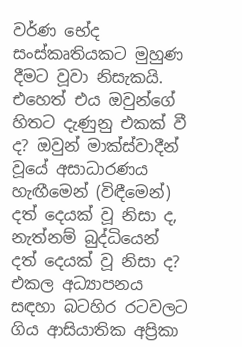වර්ණ භේද සංස්කෘතියකට මුහුණ දීමට වූවා නිසැකයි. එහෙත් එය ඔවුන්ගේ හිතට දැණුනු එකක් වී ද? ඔවුන් මාක්ස්වාදීන් වූයේ අසාධාරණය හැඟීමෙන් (විඳීමෙන්) දත් දෙයක් වූ නිසා ද, නැත්නම් බුද්ධියෙන් දත් දෙයක් වූ නිසා ද? එකල අධ්‍යාපනය සඳහා බටහිර රටවලට ගිය ආසියාතික අප්‍රිකා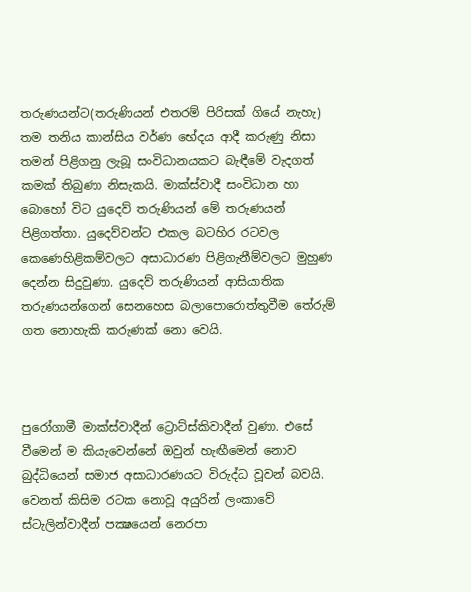තරුණයන්ට(තරුණියන් එතරම් පිරිසක් ගියේ නැහැ) තම තනිය කාන්සිය වර්ණ භේදය ආදී කරුණු නිසා තමන් පිළිගනු ලැබූ සංවිධානයකට බැඳීමේ වැදගත් කමක් තිබුණා නිසැකයි. මාක්ස්වාදී සංවිධාන හා බොහෝ විට යුදෙව් තරුණියන් මේ තරුණයන් පිළිගත්තා. යුදෙව්වන්ට එකල බටහිර රටවල කෙණෙහිළිකම්වලට අසාධාරණ පිළිගැනීම්වලට මුහුණ දෙන්න සිදුවුණා. යුදෙව් තරුණියන් ආසියාතික තරුණයන්ගෙන් සෙනහෙස බලාපොරොත්තුවීම තේරුම් ගත නොහැකි කරුණක් නො වෙයි.



පුරෝගාමී මාක්ස්වාදීන් ට්‍රොට්ස්කිවාදීන් වුණා. එසේ වීමෙන් ම කියැවෙන්නේ ඔවුන් හැඟීමෙන් නොව බුද්ධියෙන් සමාජ අසාධාරණයට විරුද්ධ වූවන් බවයි. වෙනත් කිසිම රටක නොවූ අයුරින් ලංකාවේ  ස්ටැලින්වාදීන් පක්‍ෂයෙන් නෙරපා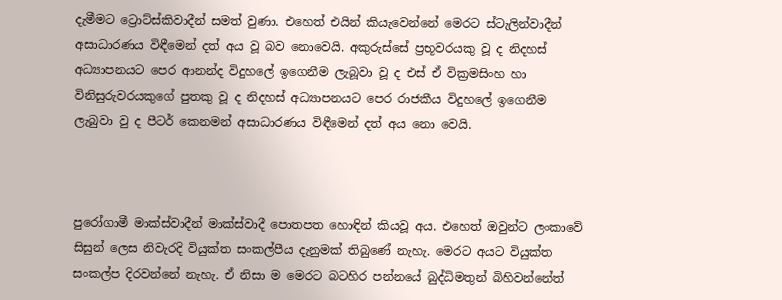දැමීමට ට්‍රොට්ස්කිවාදීන් සමත් වුණා. එහෙත් එයින් කියැවෙන්නේ මෙරට ස්ටැලින්වාදීන් අසාධාරණය විඳීමෙන් දත් අය වූ බව නොවෙයි. අකුරුස්සේ ප්‍රභූවරයකු වූ ද නිදහස් අධ්‍යාපනයට පෙර ආනන්ද විදුහලේ ඉගෙනීම ලැබූවා වූ ද එස් ඒ වික්‍රමසිංහ හා විනිසුරුවරයකුගේ පුතකු වූ ද නිදහස් අධ්‍යාපනයට පෙර රාජකීය විදුහලේ ඉගෙනීම ලැබුවා වු ද පීටර් කෙනමන් අසාධාරණය විඳීමෙන් දත් අය නො වෙයි.



පුරෝගාමී මාක්ස්වාදීන් මාක්ස්වාදී පොතපත හොඳින් කියවූ අය. එහෙත් ඔවුන්ට ලංකාවේ සිසුන් ලෙස නිවැරදි වියුක්ත සංකල්පීය දැනුමක් තිබුණේ නැහැ. මෙරට අයට වියුක්ත සංකල්ප දිරවන්නේ නැහැ. ඒ නිසා ම මෙරට බටහිර පන්නයේ බුද්ධිමතුන් බිහිවන්නේත්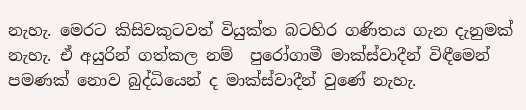නැහැ. මෙරට කිසිවකුටවත් වියුක්ත බටහිර ගණිතය ගැන දැනුමක් නැහැ. ඒ අයුරින් ගත්කල නම්  පුරෝගාමී මාක්ස්වාදීන් විඳීමෙන් පමණක් නොව බුද්ධියෙන් ද මාක්ස්වාදීන් වුණේ නැහැ.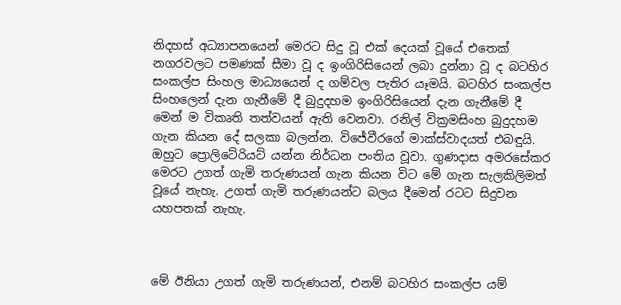නිදහස් අධ්‍යාපනයෙන් මෙරට සිදු වූ එක් දෙයක් වූයේ එතෙක් නගරවලට පමණක් සීමා වූ ද ඉංගිරිසියෙන් ලබා දුන්නා වූ ද බටහිර සංකල්ප සිංහල මාධ්‍යයෙන් ද ගම්වල පැතිර යෑමයි. බටහිර සංකල්ප සිංහලෙන් දැන ගැනීමේ දී බුදුදහම ඉංගිරිසියෙන් දැන ගැනීමේ දී මෙන් ම විකෘති තත්වයන් ඇති වෙනවා. රනිල් වික්‍රමසිංහ බුදුදහම ගැන කියන දේ සලකා බලන්න. විජේවීරගේ මාක්ස්වාදයත් එබඳුයි. ඔහුට ප්‍රොලිටේරියට් යන්න නිර්ධන පංතිය වූවා. ගුණදාස අමරසේකර මෙරට උගත් ගැමි තරුණයන් ගැන කියන විට මේ ගැන සැලකිලිමත් වූයේ නැහැ. උගත් ගැමි තරුණයන්ට බලය දීමෙන් රටට සිදුවන යහපතක් නැහැ.



මේ ඊනියා උගත් ගැමි තරුණයන්, එනම් බටහිර සංකල්ප යම්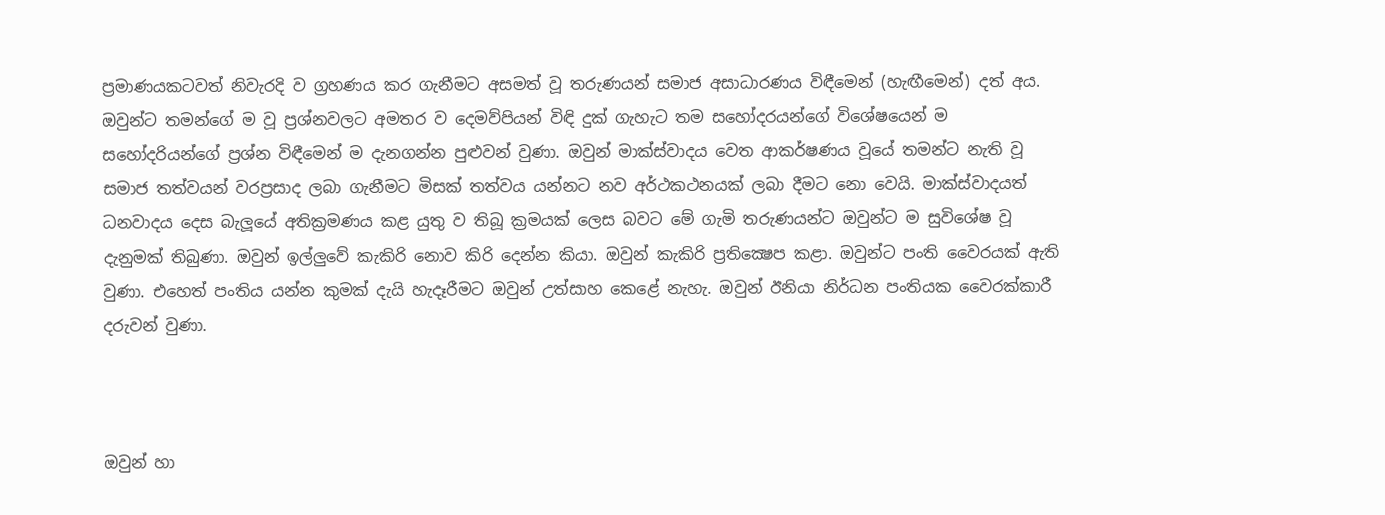ප්‍රමාණයකටවත් නිවැරදි ව ග්‍රහණය කර ගැනීමට අසමත් වූ තරුණයන් සමාජ අසාධාරණය විඳීමෙන් (හැඟීමෙන්) දත් අය. ඔවුන්ට තමන්ගේ ම වූ ප්‍රශ්නවලට අමතර ව දෙමව්පියන් විඳි දුක් ගැහැට තම සහෝදරයන්ගේ විශේෂයෙන් ම සහෝදරියන්ගේ ප්‍රශ්න විඳීමෙන් ම දැනගන්න පුළුවන් වුණා. ඔවුන් මාක්ස්වාදය වෙත ආකර්ෂණය වූයේ තමන්ට නැති වූ සමාජ තත්වයන් වරප්‍රසාද ලබා ගැනීමට මිසක් තත්වය යන්නට නව අර්ථකථනයක් ලබා දීමට නො වෙයි. මාක්ස්වාදයත් ධනවාදය දෙස බැලූයේ අතික්‍රමණය කළ යුතු ව තිබූ ක්‍රමයක් ලෙස බවට මේ ගැමි තරුණයන්ට ඔවුන්ට ම සුවිශේෂ වූ  දැනුමක් තිබුණා. ඔවුන් ඉල්ලුවේ කැකිරි නොව කිරි දෙන්න කියා. ඔවුන් කැකිරි ප්‍රතික්‍ෂෙප කළා. ඔවුන්ට පංති වෛරයක් ඇති වුණා. එහෙත් පංතිය යන්න කුමක් දැයි හැදෑරීමට ඔවුන් උත්සාහ කෙළේ නැහැ. ඔවුන් ඊනියා නිර්ධන පංතියක වෛරක්කාරී දරුවන් වුණා.



ඔවුන් හා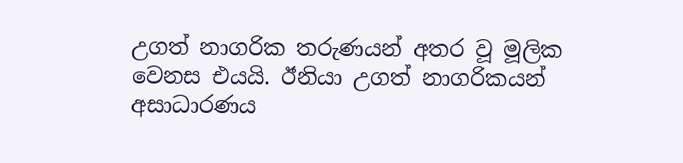උගත් නාගරික තරුණයන් අතර වූ මූලික වෙනස එයයි. ඊනියා උගත් නාගරිකයන් අසාධාරණය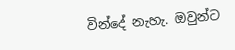වින්දේ නැහැ. ඔවුන්ට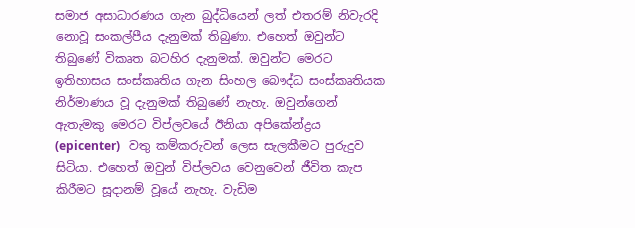සමාජ අසාධාරණය ගැන බුද්ධියෙන් ලත් එතරම් නිවැරදි නොවූ සංකල්පීය දැනුමක් තිබුණා. එහෙත් ඔවුන්ට තිබුණේ විකෘත බටහිර දැනුමක්. ඔවුන්ට මෙරට ඉතිහාසය සංස්කෘතිය ගැන සිංහල බෞද්ධ සංස්කෘතියක නිර්මාණය වූ දැනුමක් තිබුණේ නැහැ. ඔවුන්ගෙන් ඇතැමකු මෙරට විප්ලවයේ ඊනියා අපිකේන්ද්‍රය (epicenter)   වතු කම්කරුවන් ලෙස සැලකීමට පුරුදුව සිටියා. එහෙත් ඔවුන් විප්ලවය වෙනුවෙන් ජීවිත කැප කිරීමට සූදානම් වූයේ නැහැ. වැඩිම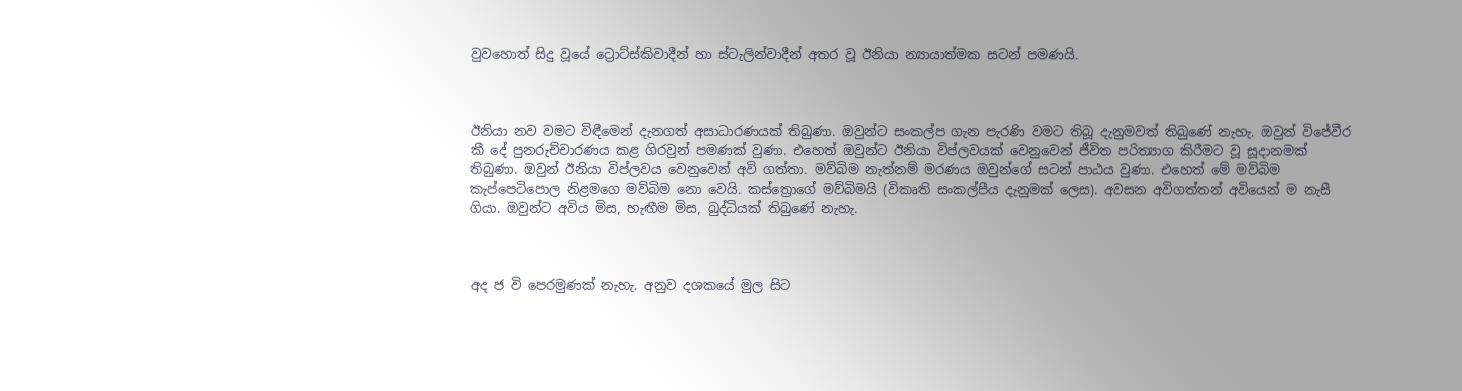වුවහොත් සිදු වූයේ ට්‍රොට්ස්කිවාදීන් හා ස්ටැලින්වාදීන් අතර වූ ඊනියා න්‍යායාත්මක සටන් පමණයි.



ඊනියා නව වමට විඳීමෙන් දැනගත් අසාධාරණයක් තිබුණා. ඔවුන්ට සංකල්ප ගැන පැරණි වමට තිබූ දැනුමවත් තිබුණේ නැහැ. ඔවුන් විජේවීර කී දේ පුනරුච්චාරණය කළ ගිරවුන් පමණක් වුණා. එහෙත් ඔවුන්ට ඊනියා විප්ලවයක් වෙනුවෙන් ජීවිත පරිත්‍යාග කිරීමට වූ සූදානමක් තිබුණා. ඔවුන් ඊනියා විප්ලවය වෙනුවෙන් අවි ගත්තා. මව්බිම නැත්නම් මරණය ඔවුන්ගේ සටන් පාඨය වුණා. එහෙත් මේ මව්බිම කැප්පෙටිපොල නිළමගෙ මව්බිම නො වෙයි. කස්ත්‍රොගේ මව්බිමයි (විකෘති සංකල්පීය දැනුමක් ලෙස). අවසන අවිගත්තන් අවියෙන් ම නැසී ගියා. ඔවුන්ට අවිය මිස, හැඟීම මිස, බුද්ධියක් තිබුණේ නැහැ.



අද ජ වි පෙරමුණක් නැහැ. අනුව දශකයේ මුල සිට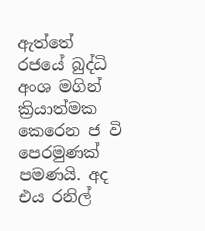ඇත්තේ රජයේ බුද්ධි අංශ මගින් ක්‍රියාත්මක කෙරෙන ජ වි පෙරමුණක් පමණයි. අද එය රනිල්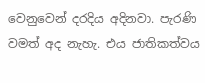වෙනුවෙන් දරදිය අදිනවා. පැරණි වමත් අද නැහැ. එය ජාතිකත්වය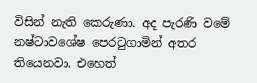විසින් නැති කෙරුණා. අද පැරණි වමේ නෂ්ටාවශේෂ පෙරටුගාමින් අතර තියෙනවා. එහෙත්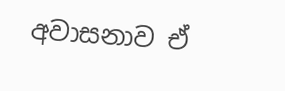අවාසනාව ඒ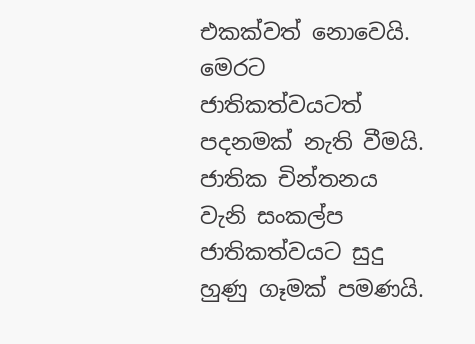එකක්වත් නොවෙයි. මෙරට ජාතිකත්වයටත් පදනමක් නැති වීමයි. ජාතික චින්තනය වැනි සංකල්ප ජාතිකත්වයට සුදු හුණු ගෑමක් පමණයි.